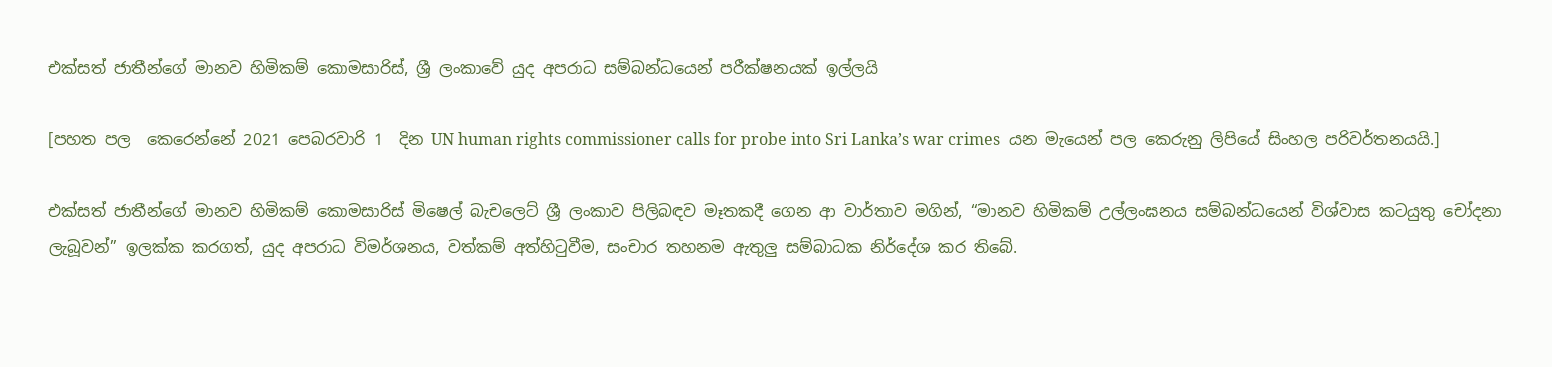එක්සත් ජාතීන්ගේ මානව හිමිකම් කොමසාරිස්, ශ්‍රී ලංකාවේ යුද අපරාධ සම්බන්ධයෙන් පරීක්ෂනයක් ඉල්ලයි

[පහත පල  ‍කෙරෙන්නේ 2021 පෙබරවාරි 1  දින UN human rights commissioner calls for probe into Sri Lanka’s war crimes  යන මැයෙන් පල කෙරුනු ලිපියේ සිංහල පරිවර්තනයයි.]

එක්සත් ජාතීන්ගේ මානව හිමිකම් කොමසාරිස් මිෂෙල් බැචලෙට් ශ්‍රී ලංකාව පිලිබඳව මෑතකදී ගෙන ආ වාර්තාව මගින්, “මානව හිමිකම් උල්ලංඝනය සම්බන්ධයෙන් විශ්වාස කටයුතු චෝදනා ලැබූවන්” ඉලක්ක කරගත්, යුද අපරාධ විමර්ශනය, වත්කම් අත්හිටුවීම, සංචාර තහනම ඇතුලු සම්බාධක නිර්දේශ කර තිබේ.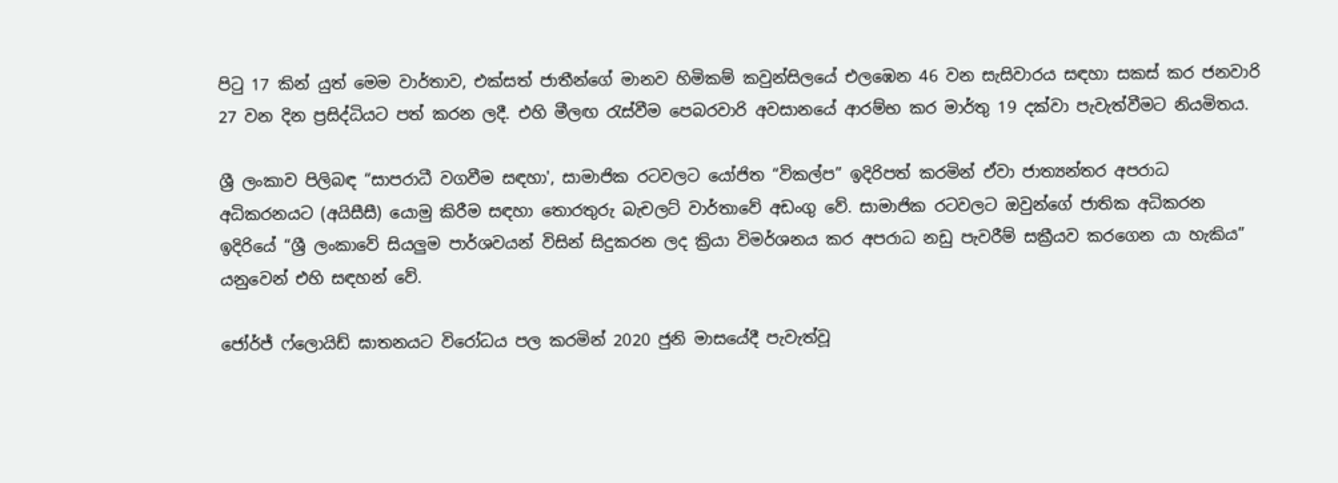පිටු 17 කින් යුත් මෙම වාර්තාව, එක්සත් ජාතීන්ගේ මානව හිමිකම් කවුන්සිලයේ එලඹෙන 46 වන සැසිවාරය සඳහා සකස් කර ජනවාරි 27 වන දින ප්‍රසිද්ධියට පත් කරන ලදී. එහි මීලඟ රැස්වීම පෙබරවාරි අවසානයේ ආරම්භ කර මාර්තු 19 දක්වා පැවැත්වීමට නියමිතය.

ශ්‍රී ලංකාව පිලිබඳ “සාපරාධී වගවීම සඳහා', සාමාජික රටවලට යෝජිත “විකල්ප” ඉදිරිපත් කරමින් ඒවා ජාත්‍යන්තර අපරාධ අධිකරනයට (අයිසීසී) යොමු කිරීම සඳහා තොරතුරු බැචලට් වාර්තාවේ අඩංගු වේ. සාමාජික රටවලට ඔවුන්ගේ ජාතික අධිකරන ඉදිරියේ “ශ්‍රී ලංකාවේ සියලුම පාර්ශවයන් විසින් සිදුකරන ලද ක්‍රියා විමර්ශනය කර අපරාධ නඩු පැවරීම් සක්‍රීයව කරගෙන යා හැකිය” යනුවෙන් එහි සඳහන් වේ.

ජෝර්ජ් ෆ්ලොයිඩ් ඝාතනයට විරෝධය පල කරමින් 2020 ජුනි මාසයේදී පැවැත්වූ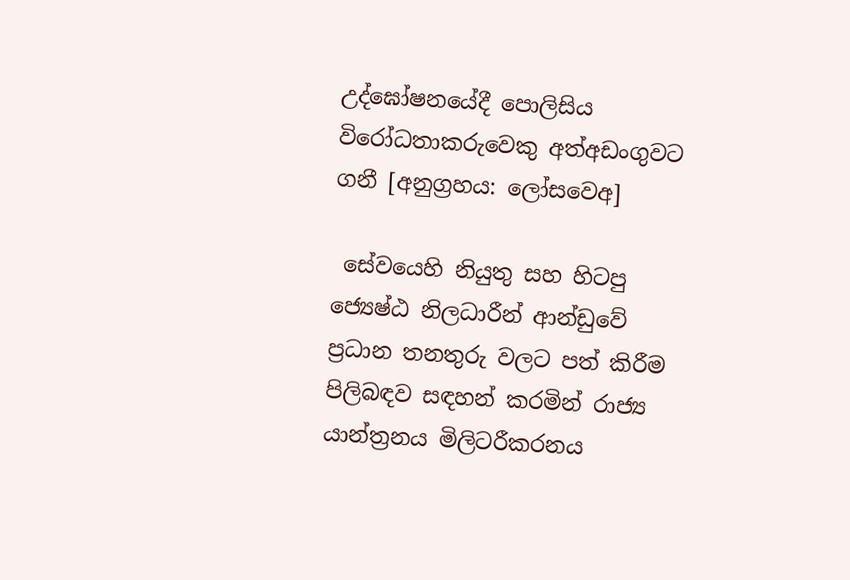උද්ඝෝෂනයේදී පොලිසිය විරෝධතාකරුවෙකු අත්අඩංගුවට ගනී [අනුග්‍රහය: ලෝසවෙඅ]

 සේවයෙහි නියුතු සහ හිටපු ජ්‍යෙෂ්ඨ නිලධාරීන් ආන්ඩුවේ ප්‍රධාන තනතුරු වලට පත් කිරීම පිලිබඳව සඳහන් කරමින් රාජ්‍ය යාන්ත්‍රනය මිලිටරීකරනය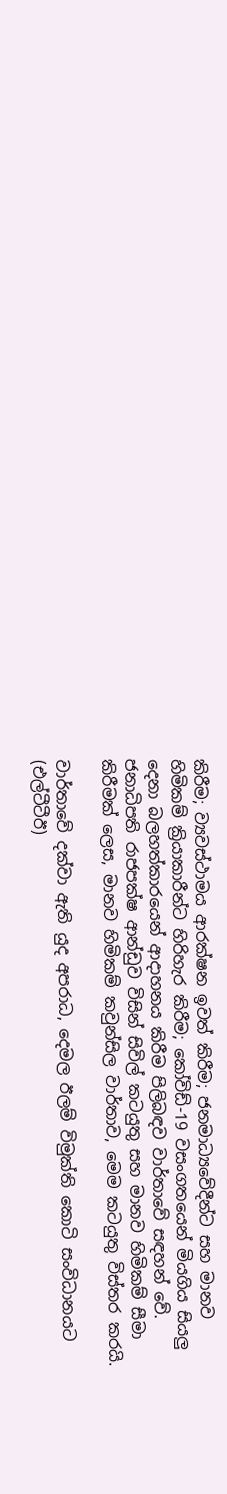කිරීම; ව්‍යවස්ථාමය ආරක්ෂන ඉවත් කිරීම; ජනමාධ්‍යවේදීන්ට සහ මානව හිමිකම් ක්‍රියාකාරීන්ට හිරිහැර කිරීම; කෝවිඩ්-19 වසංගතයෙන් මියගිය සියලු දෙනා බලහත්කාරයෙන් ආදාහනය කිරීම පිලිබඳව වාර්තාවේ සඳහන් වේ. ජනාධිපති රාජපක්ෂ ආන්ඩුව විසින් සිවිල් කටයුතු සහ මානව හිමිකම් සීමා කිරීමක් ලෙස, මානව හිමිකම් කවුන්සිල වාර්තාව, මෙම කටයුතු විස්තර කරයි.

වාර්තාවේ දක්වා ඇති යුද අපරාධ, දෙමල ඊලම් විමුක්ති කොටි සංවිධානයට (එල්ටීටීඊ)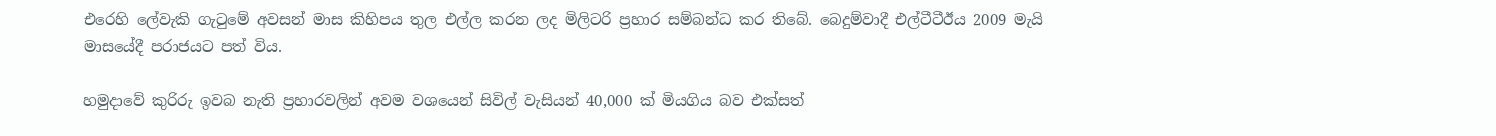එරෙහි ලේවැකි ගැටුමේ අවසන් මාස කිහිපය තුල එල්ල කරන ලද මිලිටරි ප්‍රහාර සම්බන්ධ කර තිබේ. බෙදුම්වාදී එල්ටීටීඊය 2009 මැයි මාසයේදී පරාජයට පත් විය.

හමුදාවේ කුරිරු ඉවබ නැති ප්‍රහාරවලින් අවම වශයෙන් සිවිල් වැසියන් 40,000 ක් මියගිය බව එක්සත්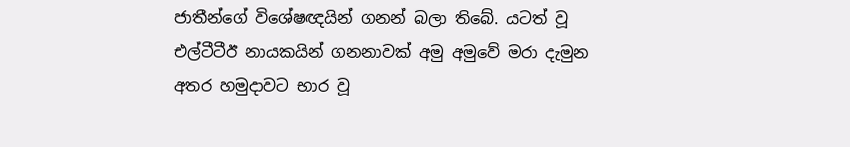ජාතීන්ගේ විශේෂඥයින් ගනන් බලා තිබේ. යටත් වූ එල්ටීටීඊ නායකයින් ගනනාවක් අමු අමුවේ මරා දැමුන අතර හමුදාවට භාර වූ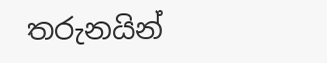තරුනයින්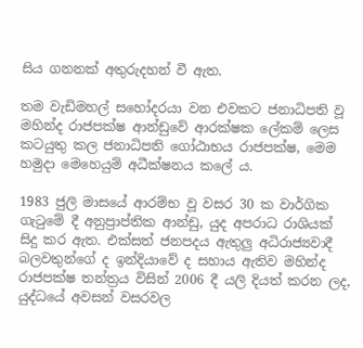සිය ගනනක් අතුරුදහන් වී ඇත.

තම වැඩිමහල් සහෝදරයා වන එවකට ජනාධිපති වූ මහින්ද රාජපක්ෂ ආන්ඩුවේ ආරක්ෂක ලේකම් ලෙස කටයුතු කල ජනාධිපති ගෝඨාභය රාජපක්ෂ, මෙම හමුදා මෙහෙයුම් අධීක්ෂනය කලේ ය.

1983 ජුලි මාසයේ ආරම්භ වූ වසර 30 ක වාර්ගික ගැටුමේ දී අනුප්‍රාප්තික ආන්ඩු, යුද අපරාධ රාශියක් සිදු කර ඇත. එක්සත් ජනපදය ඇතුලු අධිරාජ්‍යවාදී බලවතුන්ගේ ද ඉන්දියාවේ ද සහාය ඇතිව මහින්ද රාජපක්ෂ තන්ත්‍රය විසින් 2006 දී යලි දියත් කරන ලද, යුද්ධයේ අවසන් වසරවල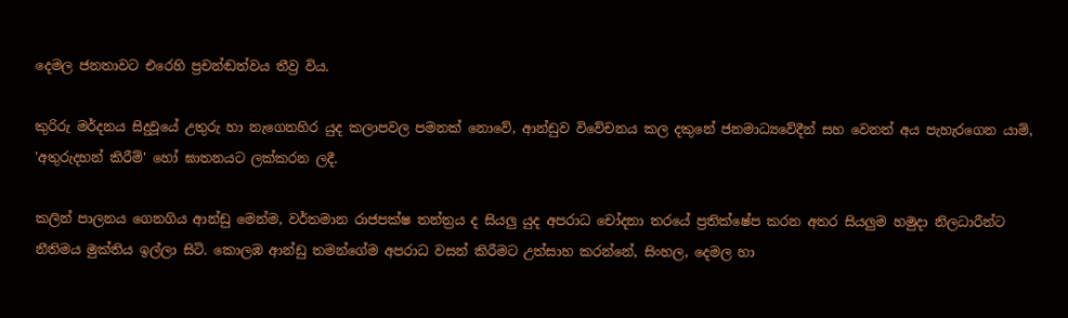දෙමල ජනතාවට එරෙහි ප්‍රචන්ඬත්වය තීව්‍ර විය.

කුරිරු මර්දනය සිදුවූයේ උතුරු හා නැගෙනහිර යුද කලාපවල පමනක් නොවේ, ආන්ඩුව විවේචනය කල දකුනේ ජනමාධ්‍යවේදීන් සහ වෙනත් අය පැහැරගෙන යාම්, 'අතුරුදහන් කිරීම්' හෝ ඝාතනයට ලක්කරන ලදී.

කලින් පාලනය ගෙනගිය ආන්ඩු මෙන්ම, වර්තමාන රාජපක්ෂ තන්ත්‍රය ද සියලු යුද අපරාධ චෝදනා තරයේ ප්‍රතික්ෂේප කරන අතර සියලුම හමුදා නිලධාරීන්ට නීතිමය මුක්තිය ඉල්ලා සිටි. කොලඹ ආන්ඩු තමන්ගේම අපරාධ වසන් කිරීමට උත්සාහ කරන්නේ, සිංහල, දෙමල හා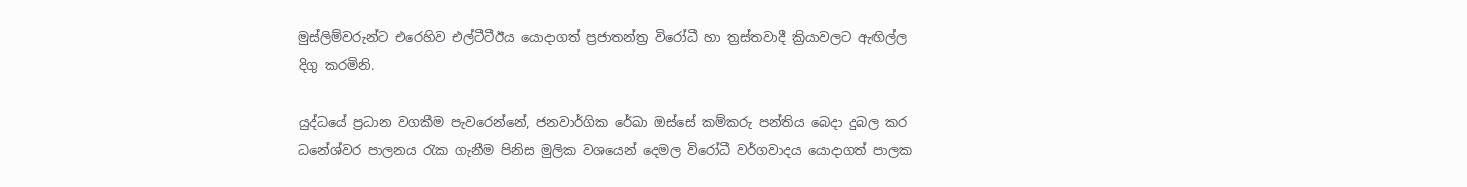මුස්ලිම්වරුන්ට එරෙහිව එල්ටීටීඊය යොදාගත් ප්‍රජාතන්ත්‍ර විරෝධී හා ත්‍රස්තවාදී ක්‍රියාවලට ඇඟිල්ල දිගු කරමිනි.

යුද්ධයේ ප්‍රධාන වගකීම පැවරෙන්නේ, ජනවාර්ගික රේඛා ඔස්සේ කම්කරු පන්තිය බෙදා දුබල කර ධනේශ්වර පාලනය රැක ගැනීම පිනිස මුලික වශයෙන් දෙමල විරෝධී වර්ගවාදය යොදාගත් පාලක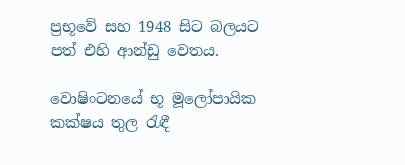ප්‍රභූවේ සහ 1948 සිට බලයට පත් එහි ආන්ඩු වෙතය.

වොෂිංටනයේ භූ මූලෝපායික කක්ෂය තුල රැඳී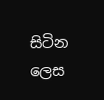සිටින ලෙස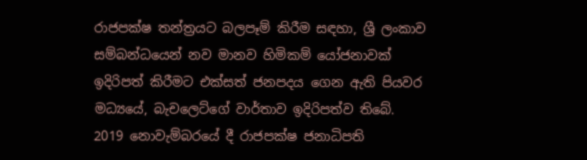රාජපක්ෂ තන්ත්‍රයට බලපෑම් කිරීම සඳහා, ශ්‍රී ලංකාව සම්බන්ධයෙන් නව මානව හිමිකම් යෝජනාවක් ඉදිරිපත් කිරීමට එක්සත් ජනපදය ගෙන ඇති පියවර මධ්‍යයේ, බැචලෙට්ගේ වාර්තාව ඉදිරිපත්ව තිබේ. 2019 නොවැම්බරයේ දී රාජපක්ෂ ජනාධිපති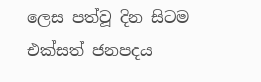ලෙස පත්වූ දින සිටම එක්සත් ජනපදය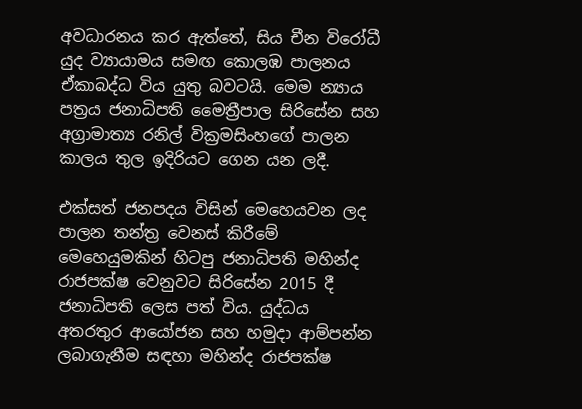අවධාරනය කර ඇත්තේ, සිය චීන විරෝධී යුද ව්‍යායාමය සමඟ කොලඹ පාලනය ඒකාබද්ධ විය යුතු බවටයි. මෙම න්‍යාය පත්‍රය ජනාධිපති මෛත්‍රීපාල සිරිසේන සහ අග්‍රාමාත්‍ය රනිල් වික්‍රමසිංහගේ පාලන කාලය තුල ඉදිරියට ගෙන යන ලදී.

එක්සත් ජනපදය විසින් මෙහෙයවන ලද පාලන තන්ත්‍ර වෙනස් කිරීමේ මෙහෙයුමකින් හිටපු ජනාධිපති මහින්ද රාජපක්ෂ වෙනුවට සිරිසේන 2015 දී ජනාධිපති ලෙස පත් විය. යුද්ධය අතරතුර ආයෝජන සහ හමුදා ආම්පන්න ලබාගැනීම සඳහා මහින්ද රාජපක්ෂ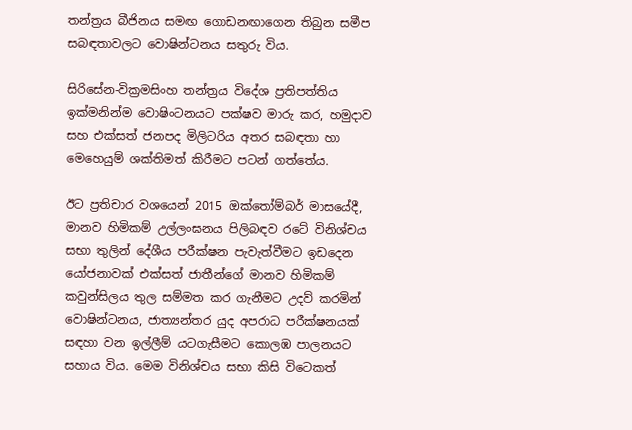තන්ත්‍රය බීජිනය සමඟ ගොඩනඟාගෙන තිබුන සමීප සබඳතාවලට වොෂින්ටනය සතුරු විය.

සිරිසේන-වික්‍රමසිංහ තන්ත්‍රය විදේශ ප්‍රතිපත්තිය ඉක්මනින්ම වොෂිංටනයට පක්ෂව මාරු කර, හමුදාව සහ එක්සත් ජනපද මිලිටරිය අතර සබඳතා හා මෙහෙයුම් ශක්තිමත් කිරීමට පටන් ගත්තේය.

ඊට ප්‍රතිචාර වශයෙන් 2015 ඔක්තෝම්බර් මාසයේදී, මානව හිමිකම් උල්ලංඝනය පිලිබඳව රටේ විනිශ්චය සභා තුලින් දේශීය පරීක්ෂන පැවැත්වීමට ඉඩදෙන යෝජනාවක් එක්සත් ජාතීන්ගේ මානව හිමිකම් කවුන්සිලය තුල සම්මත කර ගැනීමට උදව් කරමින් වොෂින්ටනය, ජාත්‍යන්තර යුද අපරාධ පරීක්ෂනයක් සඳහා වන ඉල්ලීම් යටගැසීමට කොලඹ පාලනයට සහාය විය. මෙම විනිශ්චය සභා කිසි විටෙකත්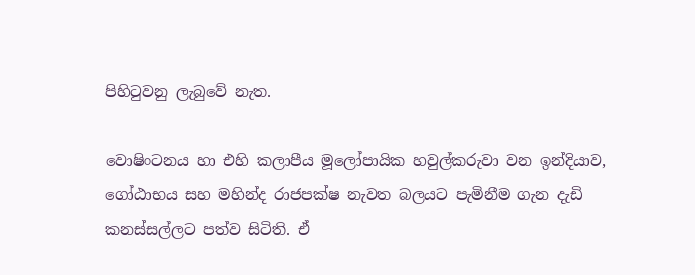පිහිටුවනු ලැබුවේ නැත.

වොෂිංටනය හා එහි කලාපීය මූලෝපායික හවුල්කරුවා වන ඉන්දියාව, ගෝඨාභය සහ මහින්ද රාජපක්ෂ නැවත බලයට පැමිනීම ගැන දැඩි කනස්සල්ලට පත්ව සිටිති. ඒ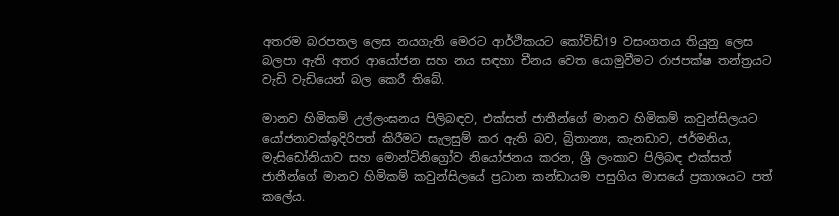අතරම බරපතල ලෙස නයගැති මෙරට ආර්ථිකයට කෝවිඩ්19 වසංගතය තියුනු ලෙස බලපා ඇති අතර ආයෝජන සහ නය සඳහා චීනය වෙත යොමුවීමට රාජපක්ෂ තන්ත්‍රයට වැඩි වැඩියෙන් බල කෙරී තිබේ.

මානව හිමිකම් උල්ලංඝනය පිලිබඳව, එක්සත් ජාතීන්ගේ මානව හිමිකම් කවුන්සිලයට යෝජනාවක්ඉදිරිපත් කිරීමට සැලසුම් කර ඇති බව, බ්‍රිතාන්‍ය, කැනඩාව, ජර්මනිය, මැසිඩෝනියාව සහ මොන්ටිනිග්‍රෝව නියෝජනය කරන, ශ්‍රී ලංකාව පිලිබඳ එක්සත් ජාතීන්ගේ මානව හිමිකම් කවුන්සිලයේ ප්‍රධාන කන්ඩායම පසුගිය මාසයේ ප්‍රකාශයට පත් කලේය.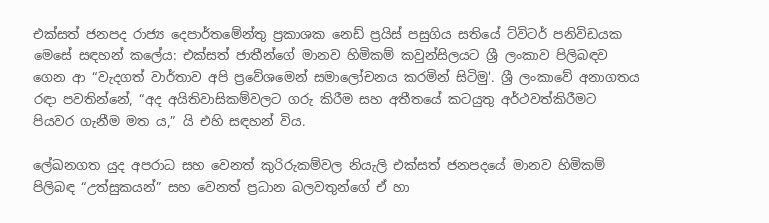එක්සත් ජනපද රාජ්‍ය දෙපාර්තමේන්තු ප්‍රකාශක නෙඩ් ප්‍රයිස් පසුගිය සතියේ ට්විටර් පනිවිඩයක මෙසේ සඳහන් කලේය: එක්සත් ජාතීන්ගේ මානව හිමිකම් කවුන්සිලයට ශ්‍රී ලංකාව පිලිබඳව ගෙන ආ “වැදගත් වාර්තාව අපි ප්‍රවේශමෙන් සමාලෝචනය කරමින් සිටිමු'. ශ්‍රී ලංකාවේ අනාගතය රඳා පවතින්නේ, “අද අයිතිවාසිකම්වලට ගරු කිරීම සහ අතීතයේ කටයුතු අර්ථවත්කිරීමට පියවර ගැනීම මත ය,” යි එහි සඳහන් විය.

ලේඛනගත යුද අපරාධ සහ වෙනත් කුරිරුකම්වල නියැලි එක්සත් ජනපදයේ මානව හිමිකම් පිලිබඳ “උත්සුකයන්” සහ වෙනත් ප්‍රධාන බලවතුන්ගේ ඒ හා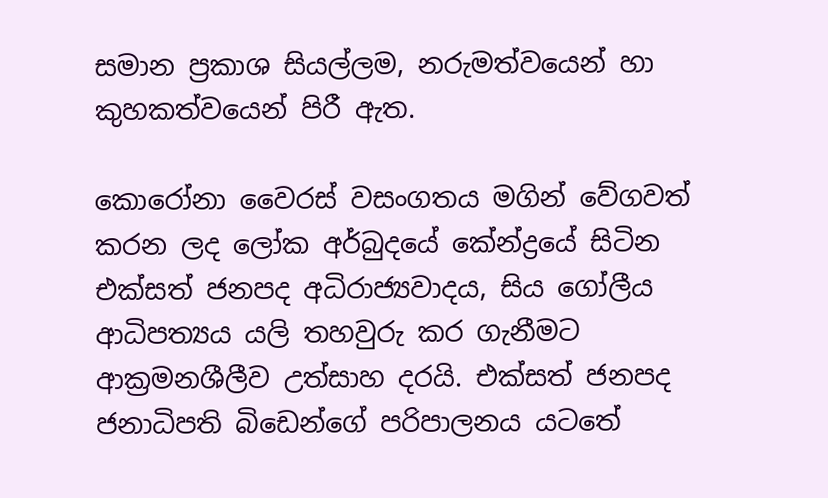සමාන ප්‍රකාශ සියල්ලම, නරුමත්වයෙන් හා කුහකත්වයෙන් පිරී ඇත.

කොරෝනා වෛරස් වසංගතය මගින් වේගවත් කරන ලද ලෝක අර්බුදයේ කේන්ද්‍රයේ සිටින එක්සත් ජනපද අධිරාජ්‍යවාදය, සිය ගෝලීය ආධිපත්‍යය යලි තහවුරු කර ගැනීමට ආක්‍රමනශීලීව උත්සාහ දරයි. එක්සත් ජනපද ජනාධිපති බිඩෙන්ගේ පරිපාලනය යටතේ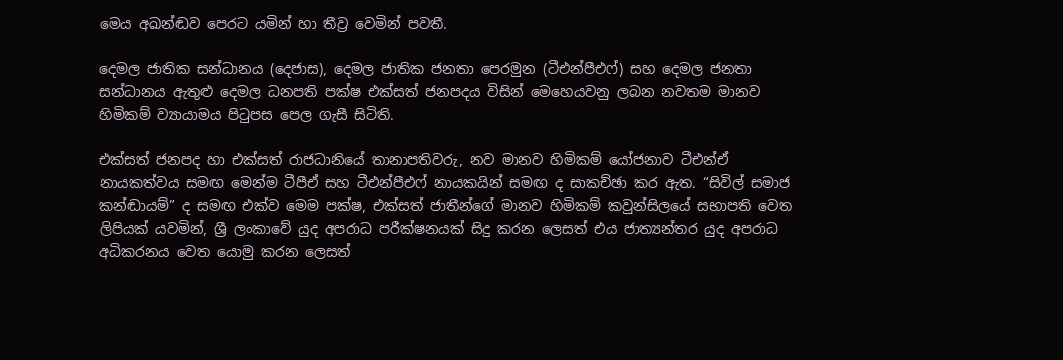මෙය අඛන්ඬව පෙරට යමින් හා තීව්‍ර වෙමින් පවතී.

දෙමල ජාතික සන්ධානය (දෙජාස), දෙමල ජාතික ජනතා පෙරමුන (ටීඑන්පීඑෆ්) සහ දෙමල ජනතා සන්ධානය ඇතුළු දෙමල ධනපති පක්ෂ එක්සත් ජනපදය විසින් මෙහෙයවනු ලබන නවතම මානව හිමිකම් ව්‍යායාමය පිටුපස පෙල ගැසී සිටිති.

එක්සත් ජනපද හා එක්සත් රාජධානියේ තානාපතිවරු, නව මානව හිමිකම් යෝජනාව ටීඑන්ඒ නායකත්වය සමඟ මෙන්ම ටීපීඒ සහ ටීඑන්පීඑෆ් නායකයින් සමඟ ද සාකච්ඡා කර ඇත. “සිවිල් සමාජ කන්ඬායම්” ද සමඟ එක්ව මෙම පක්ෂ, එක්සත් ජාතීන්ගේ මානව හිමිකම් කවුන්සිලයේ සභාපති වෙත ලිපියක් යවමින්, ශ්‍රී ලංකාවේ යුද අපරාධ පරීක්ෂනයක් සිදු කරන ලෙසත් එය ජාත්‍යන්තර යුද අපරාධ අධිකරනය වෙත යොමු කරන ලෙසත්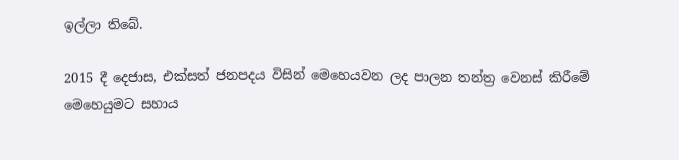ඉල්ලා තිබේ.

2015 දී දෙජාස, එක්සත් ජනපදය විසින් මෙහෙයවන ලද පාලන තන්ත්‍ර වෙනස් කිරීමේ මෙහෙයුමට සහාය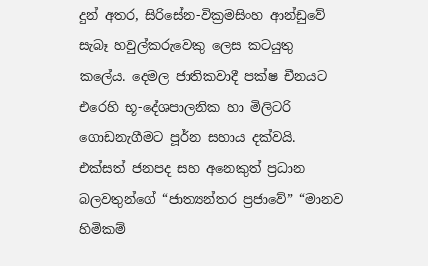දුන් අතර, සිරිසේන-වික්‍රමසිංහ ආන්ඩුවේ සැබෑ හවුල්කරුවෙකු ලෙස කටයුතු කලේය. දෙමල ජාතිකවාදී පක්ෂ චීනයට එරෙහි භූ-දේශපාලනික හා මිලිටරි ගොඩනැගීමට පූර්න සහාය දක්වයි. එක්සත් ජනපද සහ අනෙකුත් ප්‍රධාන බලවතුන්ගේ “ජාත්‍යන්තර ප්‍රජාවේ” “මානව හිමිකම්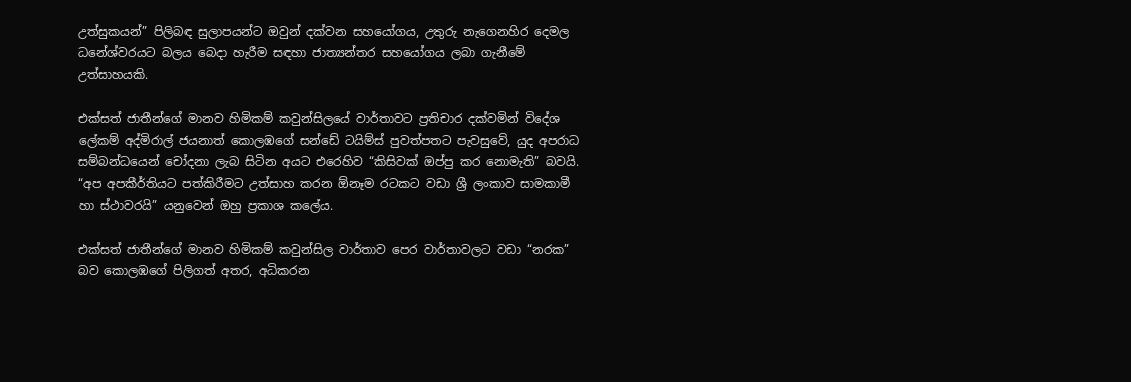උත්සුකයන්” පිලිබඳ සුලාපයන්ට ඔවුන් දක්වන සහයෝගය, උතුරු නැගෙනහිර දෙමල ධනේශ්වරයට බලය බෙදා හැරීම සඳහා ජාත්‍යන්තර සහයෝගය ලබා ගැනීමේ උත්සාහයකි.

එක්සත් ජාතීන්ගේ මානව හිමිකම් කවුන්සිලයේ වාර්තාවට ප්‍රතිචාර දක්වමින් විදේශ ලේකම් අද්මිරාල් ජයනාත් කොලඹගේ සන්ඩේ ටයිම්ස් පුවත්පතට පැවසුවේ, යුද අපරාධ සම්බන්ධයෙන් චෝදනා ලැබ සිටින අයට එරෙහිව “කිසිවක් ඔප්පු කර නොමැති” බවයි. “අප අපකීර්තියට පත්කිරීමට උත්සාහ කරන ඕනෑම රටකට වඩා ශ්‍රී ලංකාව සාමකාමී හා ස්ථාවරයි” යනුවෙන් ඔහු ප්‍රකාශ කලේය.

එක්සත් ජාතීන්ගේ මානව හිමිකම් කවුන්සිල වාර්තාව පෙර වාර්තාවලට වඩා “නරක” බව කොලඹගේ පිලිගත් අතර, අධිකරන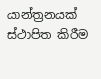යාන්ත්‍රනයක් ස්ථාපිත කිරීම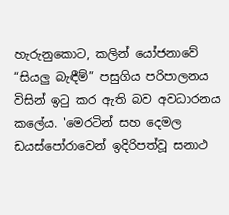හැරුනුකොට, කලින් යෝජනාවේ “සියලු බැඳීම්” පසුගිය පරිපාලනය විසින් ඉටු කර ඇති බව අවධාරනය කලේය. 'මෙරටින් සහ දෙමල ඩයස්පෝරාවෙන් ඉදිරිපත්වූ සනාථ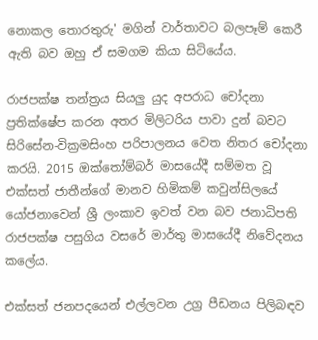නොකල තොරතුරු' මගින් වාර්තාවට බලපෑම් කෙරී ඇති බව ඔහු ඒ සමගම කියා සිටියේය.

රාජපක්ෂ තන්ත්‍රය සියලු යුද අපරාධ චෝදනා ප්‍රතික්ෂේප කරන අතර මිලිටරිය පාවා දුන් බවට සිරිසේන-වික්‍රමසිංහ පරිපාලනය වෙත නිතර චෝදනා කරයි. 2015 ඔක්තෝම්බර් මාසයේදී සම්මත වූ එක්සත් ජාතීන්ගේ මානව හිමිකම් කවුන්සිලයේ යෝජනාවෙන් ශ්‍රී ලංකාව ඉවත් වන බව ජනාධිපති රාජපක්ෂ පසුගිය වසරේ මාර්තු මාසයේදී නිවේදනය කලේය.

එක්සත් ජනපදයෙන් එල්ලවන උග්‍ර පීඩනය පිලිබඳව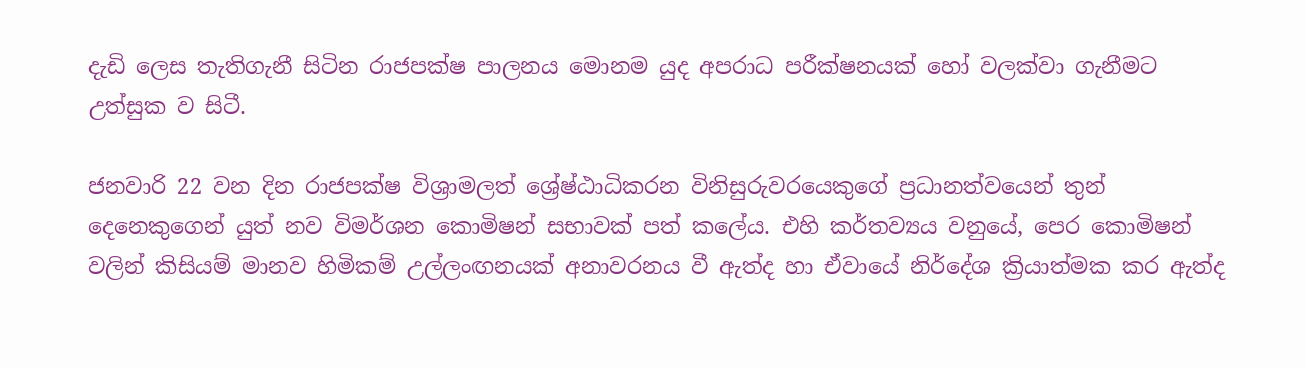දැඩි ලෙස තැතිගැනී සිටින රාජපක්ෂ පාලනය මොනම යුද අපරාධ පරීක්ෂනයක් හෝ වලක්වා ගැනීමට උත්සුක ව සිටී.

ජනවාරි 22 වන දින රාජපක්ෂ විශ්‍රාමලත් ශ්‍රේෂ්ඨාධිකරන විනිසුරුවරයෙකුගේ ප්‍රධානත්වයෙන් තුන් දෙනෙකුගෙන් යුත් නව විමර්ශන කොමිෂන් සභාවක් පත් කලේය. එහි කර්තව්‍යය වනුයේ, පෙර කොමිෂන් වලින් කිසියම් මානව හිමිකම් උල්ලංඟනයක් අනාවරනය වී ඇත්ද හා ඒවායේ නිර්දේශ ක්‍රියාත්මක කර ඇත්ද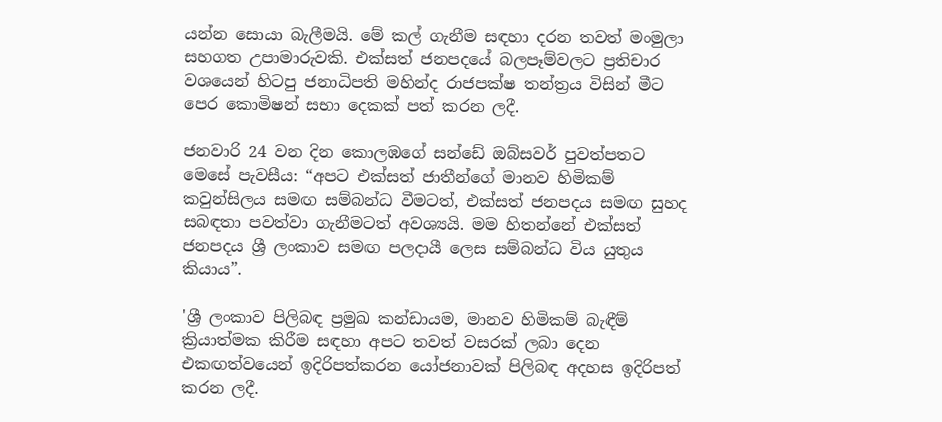යන්න සොයා බැලීමයි. මේ කල් ගැනීම සඳහා දරන තවත් මංමුලා සහගත උපාමාරුවකි. එක්සත් ජනපදයේ බලපෑම්වලට ප්‍රතිචාර වශයෙන් හිටපු ජනාධිපති මහින්ද රාජපක්ෂ තන්ත්‍රය විසින් මීට පෙර කොමිෂන් සභා දෙකක් පත් කරන ලදී.

ජනවාරි 24 වන දින කොලඹගේ සන්ඩේ ඔබ්සවර් පුවත්පතට මෙසේ පැවසීය: “අපට එක්සත් ජාතීන්ගේ මානව හිමිකම් කවුන්සිලය සමඟ සම්බන්ධ වීමටත්, එක්සත් ජනපදය සමඟ සුහද සබඳතා පවත්වා ගැනීමටත් අවශ්‍යයි. මම හිතන්නේ එක්සත් ජනපදය ශ්‍රී ලංකාව සමඟ පලදායී ලෙස සම්බන්ධ විය යුතුය කියාය”.

'ශ්‍රී ලංකාව පිලිබඳ ප්‍රමුඛ කන්ඩායම, මානව හිමිකම් බැඳීම් ක්‍රියාත්මක කිරීම සඳහා අපට තවත් වසරක් ලබා දෙන එකඟත්වයෙන් ඉදිරිපත්කරන යෝජනාවක් පිලිබඳ අදහස ඉදිරිපත් කරන ලදී.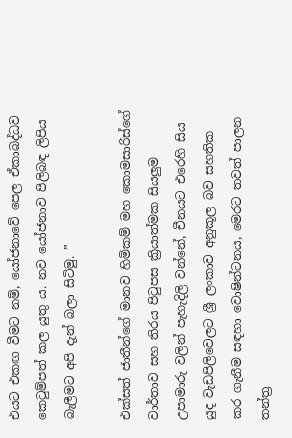එයට එකඟ වීමට නම්, යෝජනාවේ පෙල ඒකාබද්ධව කෙටුම්පත් කල යුතු ය. නව යෝජනාව පිලිබඳ ලිපිය බැලීමට අපි දැන් බලා සිටිමු. ”

එක්සත් ජාතීන්ගේ මානව හිමිකම් මහ කොමසාරිස්ගේ වාර්තාව සහ තිරය පිටුපස ක්‍රියාත්මක සියලුම උපාමාරු වලින් පැහැදිලි වන්නේ, චීනයට එරෙහි සිය යුද වැඩපිලිවෙලට ශ්‍රී ලංකාව අනුකූල බව සහතික කර ගැනීම සඳහා වොෂින්ටනය, මෙරට තවත් පාලන තන්ත්‍ර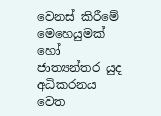වෙනස් කිරීමේ මෙහෙයුමක් හෝ ජාත්‍යන්තර යුද අධිකරනය වෙත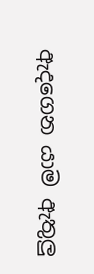ඇදගෙන යාම ඇතුලු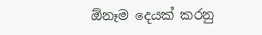ඕනෑම දෙයක් කරනු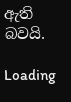ඇති බවයි.

Loading